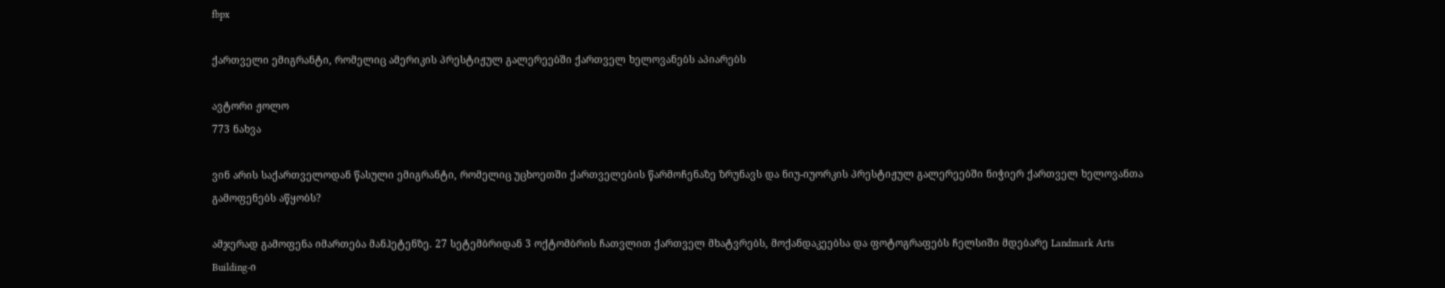fbpx

ქართველი ემიგრანტი, რომელიც ამერიკის პრესტიჟულ გალერეებში ქართველ ხელოვანებს აპიარებს

ავტორი ჟოლო
773 ნახვა

ვინ არის საქართველოდან წასული ემიგრანტი, რომელიც უცხოეთში ქართველების წარმოჩენაზე ზრუნავს და ნიუ-იუორკის პრესტიჟულ გალერეებში ნიჭიერ ქართველ ხელოვანთა გამოფენებს აწყობს?

ამჯერად გამოფენა იმართება მანჰეტენზე. 27 სეტემბრიდან 3 ოქტომბრის ჩათვლით ქართველ მხატვრებს, მოქანდაკეებსა და ფოტოგრაფებს ჩელსიში მდებარე Landmark Arts Building-ი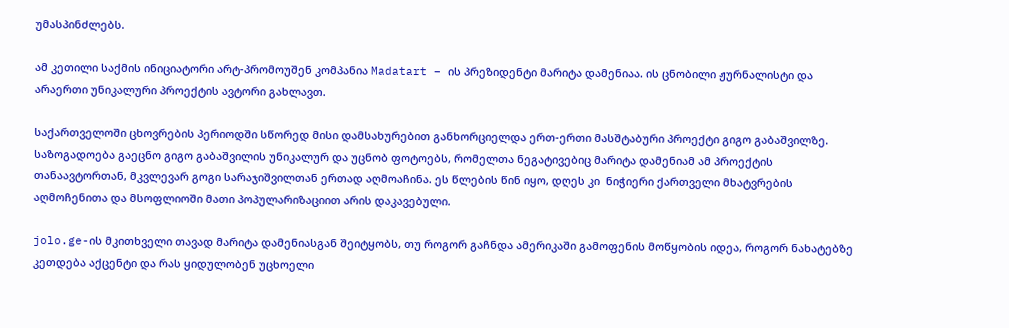უმასპინძლებს.

ამ კეთილი საქმის ინიციატორი არტ-პრომოუშენ კომპანია Madatart – ის პრეზიდენტი მარიტა დამენიაა. ის ცნობილი ჟურნალისტი და არაერთი უნიკალური პროექტის ავტორი გახლავთ.

საქართველოში ცხოვრების პერიოდში სწორედ მისი დამსახურებით განხორციელდა ერთ-ერთი მასშტაბური პროექტი გიგო გაბაშვილზე. საზოგადოება გაეცნო გიგო გაბაშვილის უნიკალურ და უცნობ ფოტოებს, რომელთა ნეგატივებიც მარიტა დამენიამ ამ პროექტის თანაავტორთან, მკვლევარ გოგი სარაჯიშვილთან ერთად აღმოაჩინა. ეს წლების წინ იყო, დღეს კი  ნიჭიერი ქართველი მხატვრების აღმოჩენითა და მსოფლიოში მათი პოპულარიზაციით არის დაკავებული.

jolo.ge-ის მკითხველი თავად მარიტა დამენიასგან შეიტყობს, თუ როგორ გაჩნდა ამერიკაში გამოფენის მოწყობის იდეა, როგორ ნახატებზე კეთდება აქცენტი და რას ყიდულობენ უცხოელი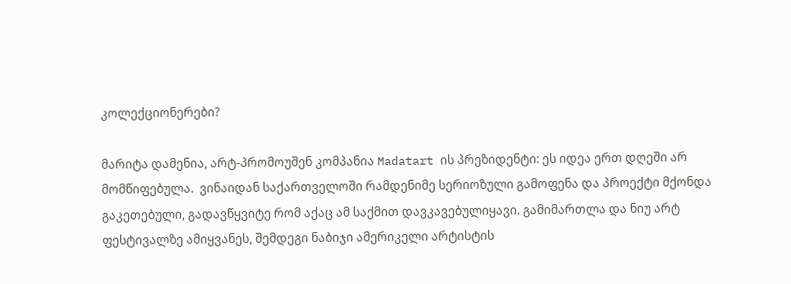კოლექციონერები?

მარიტა დამენია, არტ-პრომოუშენ კომპანია Madatart ის პრეზიდენტი: ეს იდეა ერთ დღეში არ მომწიფებულა.  ვინაიდან საქართველოში რამდენიმე სერიოზული გამოფენა და პროექტი მქონდა გაკეთებული, გადავწყვიტე რომ აქაც ამ საქმით დავკავებულიყავი. გამიმართლა და ნიუ არტ ფესტივალზე ამიყვანეს, შემდეგი ნაბიჯი ამერიკელი არტისტის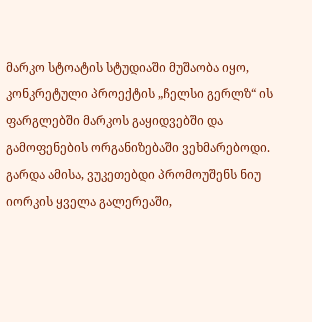მარკო სტოატის სტუდიაში მუშაობა იყო, კონკრეტული პროექტის „ჩელსი გერლზ“ ის ფარგლებში მარკოს გაყიდვებში და გამოფენების ორგანიზებაში ვეხმარებოდი. გარდა ამისა, ვუკეთებდი პრომოუშენს ნიუ იორკის ყველა გალერეაში,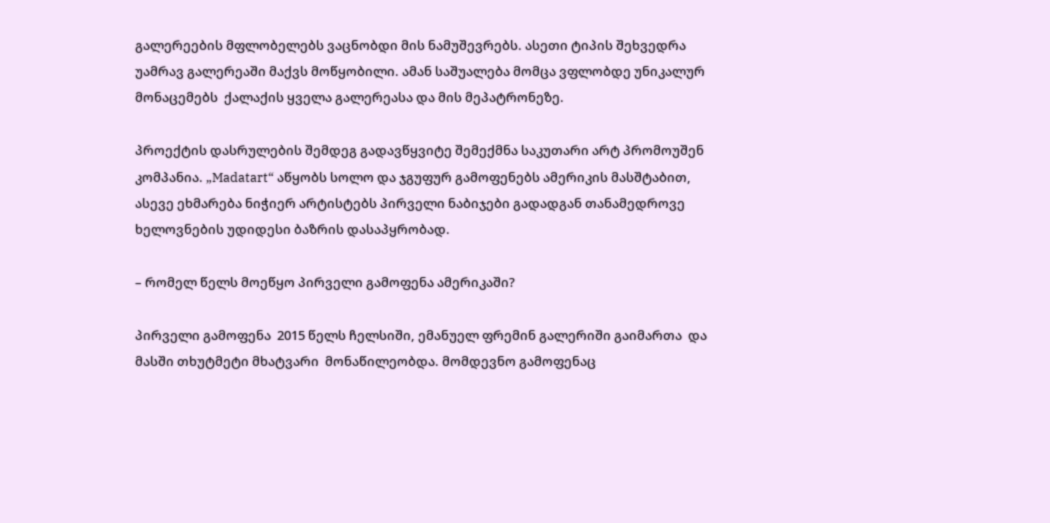გალერეების მფლობელებს ვაცნობდი მის ნამუშევრებს. ასეთი ტიპის შეხვედრა უამრავ გალერეაში მაქვს მოწყობილი. ამან საშუალება მომცა ვფლობდე უნიკალურ მონაცემებს  ქალაქის ყველა გალერეასა და მის მეპატრონეზე.

პროექტის დასრულების შემდეგ გადავწყვიტე შემექმნა საკუთარი არტ პრომოუშენ კომპანია. „Madatart“ აწყობს სოლო და ჯგუფურ გამოფენებს ამერიკის მასშტაბით, ასევე ეხმარება ნიჭიერ არტისტებს პირველი ნაბიჯები გადადგან თანამედროვე ხელოვნების უდიდესი ბაზრის დასაპყრობად.

– რომელ წელს მოეწყო პირველი გამოფენა ამერიკაში?

პირველი გამოფენა  2015 წელს ჩელსიში, ემანუელ ფრემინ გალერიში გაიმართა  და მასში თხუტმეტი მხატვარი  მონაწილეობდა. მომდევნო გამოფენაც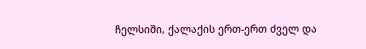ჩელსიში, ქალაქის ერთ-ერთ ძველ და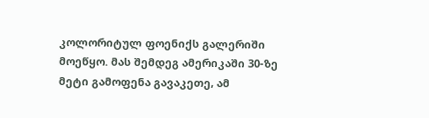კოლორიტულ ფოენიქს გალერიში მოეწყო. მას შემდეგ ამერიკაში 30-ზე მეტი გამოფენა გავაკეთე, ამ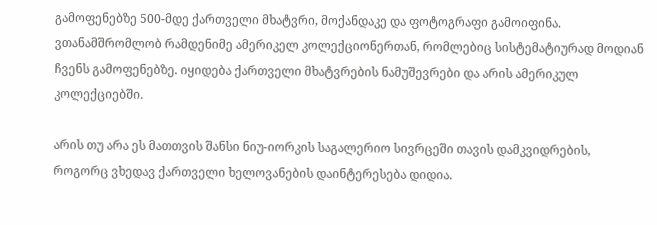გამოფენებზე 500-მდე ქართველი მხატვრი, მოქანდაკე და ფოტოგრაფი გამოიფინა.  ვთანამშრომლობ რამდენიმე ამერიკელ კოლექციონერთან, რომლებიც სისტემატიურად მოდიან ჩვენს გამოფენებზე. იყიდება ქართველი მხატვრების ნამუშევრები და არის ამერიკულ კოლექციებში.

არის თუ არა ეს მათთვის შანსი ნიუ-იორკის საგალერიო სივრცეში თავის დამკვიდრების, როგორც ვხედავ ქართველი ხელოვანების დაინტერესება დიდია.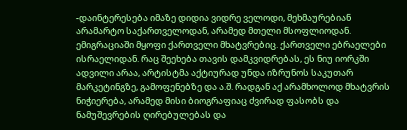-დაინტერესება იმაზე დიდია ვიდრე ველოდი, მეხმაურებიან არამარტო საქართველოდან, არამედ მთელი მსოფლიოდან. ემიგრაციაში მყოფი ქართველი მხატვრებიც. ქართველი ებრაელები ისრაელიდან. რაც შეეხება თავის დამკვიდრებას, ეს ნიუ იორკში ადვილი არაა, არტისტმა აქტიურად უნდა იზრუნოს საკუთარ მარკეტინგზე, გამოფენებზე და ა.შ. რადგან აქ არამხოლოდ მხატვრის ნიჭიერება, არამედ მისი ბიოგრაფიაც ძვირად ფასობს და ნამუშევრების ღირებულებას და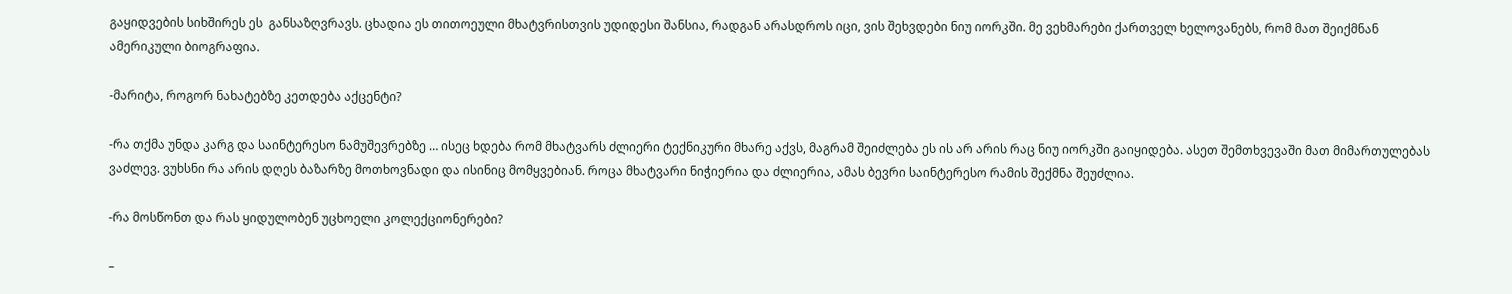გაყიდვების სიხშირეს ეს  განსაზღვრავს. ცხადია ეს თითოეული მხატვრისთვის უდიდესი შანსია, რადგან არასდროს იცი, ვის შეხვდები ნიუ იორკში. მე ვეხმარები ქართველ ხელოვანებს, რომ მათ შეიქმნან ამერიკული ბიოგრაფია.

-მარიტა, როგორ ნახატებზე კეთდება აქცენტი?

-რა თქმა უნდა კარგ და საინტერესო ნამუშევრებზე … ისეც ხდება რომ მხატვარს ძლიერი ტექნიკური მხარე აქვს, მაგრამ შეიძლება ეს ის არ არის რაც ნიუ იორკში გაიყიდება. ასეთ შემთხვევაში მათ მიმართულებას ვაძლევ. ვუხსნი რა არის დღეს ბაზარზე მოთხოვნადი და ისინიც მომყვებიან. როცა მხატვარი ნიჭიერია და ძლიერია, ამას ბევრი საინტერესო რამის შექმნა შეუძლია.

-რა მოსწონთ და რას ყიდულობენ უცხოელი კოლექციონერები?

–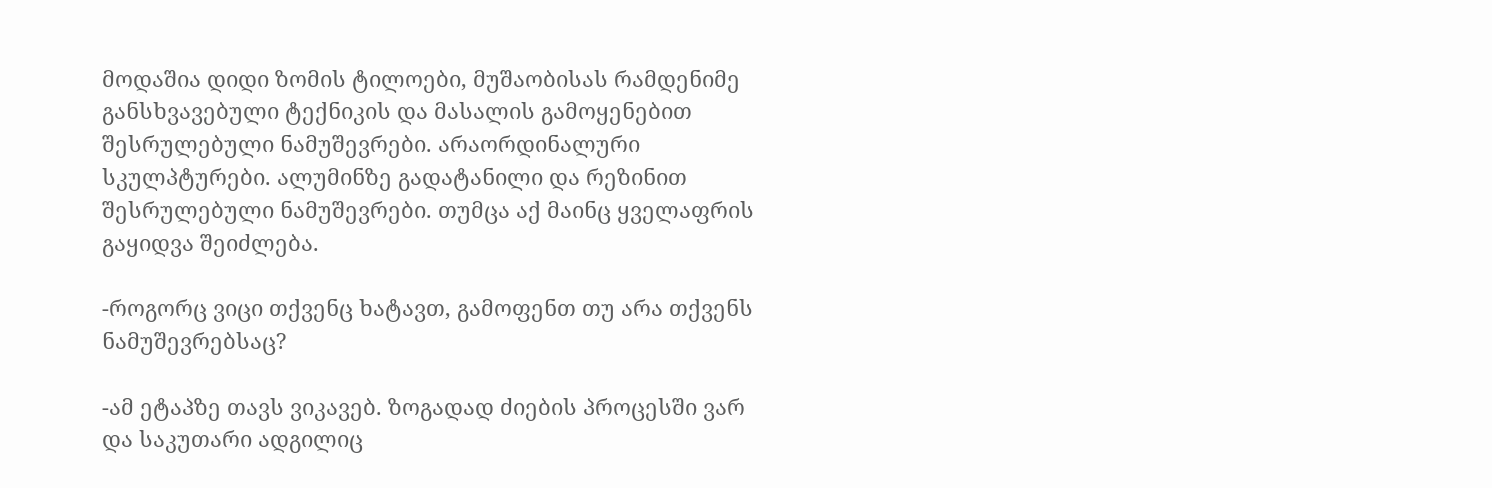მოდაშია დიდი ზომის ტილოები, მუშაობისას რამდენიმე განსხვავებული ტექნიკის და მასალის გამოყენებით შესრულებული ნამუშევრები. არაორდინალური სკულპტურები. ალუმინზე გადატანილი და რეზინით შესრულებული ნამუშევრები. თუმცა აქ მაინც ყველაფრის გაყიდვა შეიძლება.

-როგორც ვიცი თქვენც ხატავთ, გამოფენთ თუ არა თქვენს ნამუშევრებსაც?

-ამ ეტაპზე თავს ვიკავებ. ზოგადად ძიების პროცესში ვარ და საკუთარი ადგილიც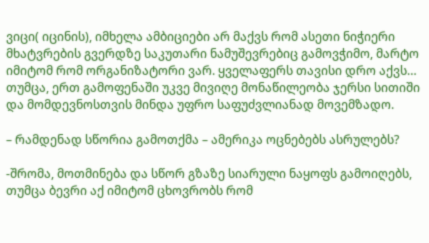ვიცი( იცინის), იმხელა ამბიციები არ მაქვს რომ ასეთი ნიჭიერი მხატვრების გვერდზე საკუთარი ნამუშევრებიც გამოვჭიმო, მარტო  იმიტომ რომ ორგანიზატორი ვარ. ყველაფერს თავისი დრო აქვს… თუმცა, ერთ გამოფენაში უკვე მივიღე მონაწილეობა ჯერსი სითიში და მომდევნოსთვის მინდა უფრო საფუძვლიანად მოვემზადო.

– რამდენად სწორია გამოთქმა – ამერიკა ოცნებებს ასრულებს?

-შრომა, მოთმინება და სწორ გზაზე სიარული ნაყოფს გამოიღებს, თუმცა ბევრი აქ იმიტომ ცხოვრობს რომ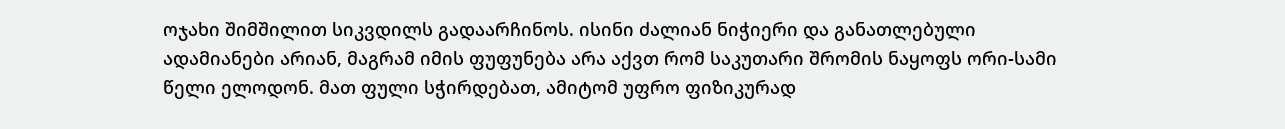ოჯახი შიმშილით სიკვდილს გადაარჩინოს. ისინი ძალიან ნიჭიერი და განათლებული ადამიანები არიან, მაგრამ იმის ფუფუნება არა აქვთ რომ საკუთარი შრომის ნაყოფს ორი-სამი წელი ელოდონ. მათ ფული სჭირდებათ, ამიტომ უფრო ფიზიკურად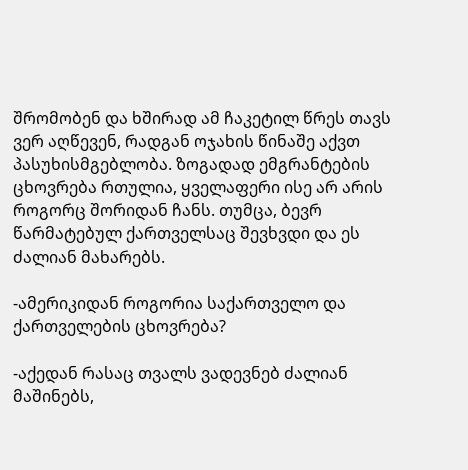შრომობენ და ხშირად ამ ჩაკეტილ წრეს თავს ვერ აღწევენ, რადგან ოჯახის წინაშე აქვთ პასუხისმგებლობა. ზოგადად ემგრანტების ცხოვრება რთულია, ყველაფერი ისე არ არის როგორც შორიდან ჩანს. თუმცა, ბევრ წარმატებულ ქართველსაც შევხვდი და ეს ძალიან მახარებს.

-ამერიკიდან როგორია საქართველო და ქართველების ცხოვრება?

-აქედან რასაც თვალს ვადევნებ ძალიან მაშინებს,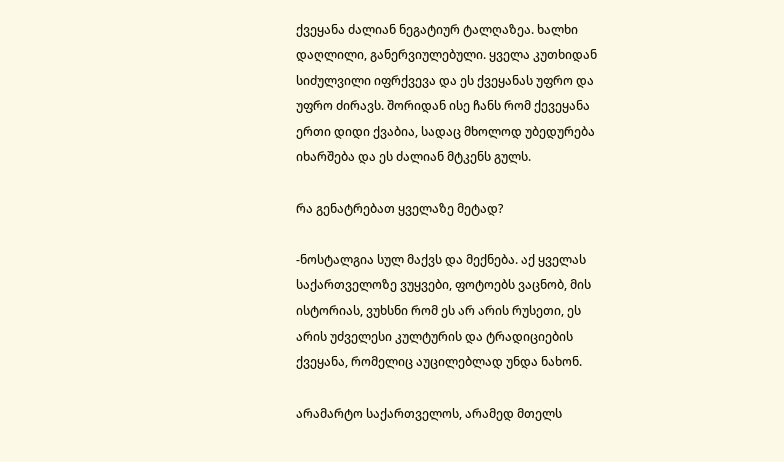ქვეყანა ძალიან ნეგატიურ ტალღაზეა. ხალხი დაღლილი, განერვიულებული. ყველა კუთხიდან სიძულვილი იფრქვევა და ეს ქვეყანას უფრო და უფრო ძირავს. შორიდან ისე ჩანს რომ ქევეყანა ერთი დიდი ქვაბია, სადაც მხოლოდ უბედურება იხარშება და ეს ძალიან მტკენს გულს.

რა გენატრებათ ყველაზე მეტად?

-ნოსტალგია სულ მაქვს და მექნება. აქ ყველას საქართველოზე ვუყვები, ფოტოებს ვაცნობ, მის ისტორიას, ვუხსნი რომ ეს არ არის რუსეთი, ეს არის უძველესი კულტურის და ტრადიციების ქვეყანა, რომელიც აუცილებლად უნდა ნახონ.

არამარტო საქართველოს, არამედ მთელს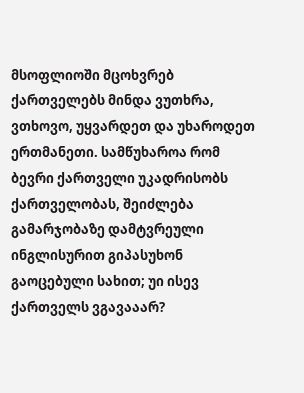მსოფლიოში მცოხვრებ ქართველებს მინდა ვუთხრა, ვთხოვო, უყვარდეთ და უხაროდეთ ერთმანეთი. სამწუხაროა რომ ბევრი ქართველი უკადრისობს ქართველობას, შეიძლება გამარჯობაზე დამტვრეული ინგლისურით გიპასუხონ გაოცებული სახით; უი ისევ ქართველს ვგავააარ?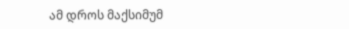ამ დროს მაქსიმუმ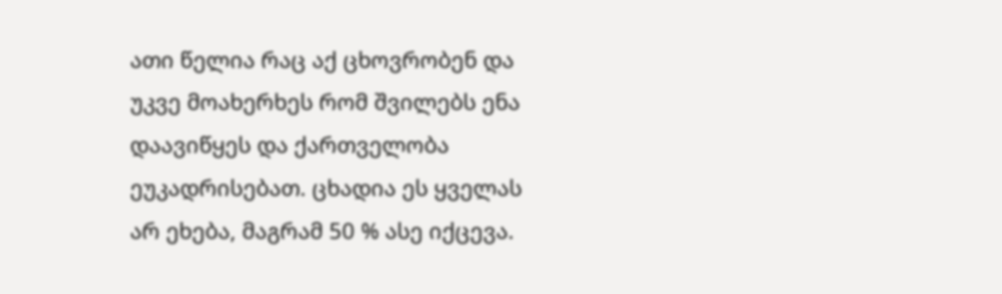ათი წელია რაც აქ ცხოვრობენ და უკვე მოახერხეს რომ შვილებს ენა დაავიწყეს და ქართველობა ეუკადრისებათ. ცხადია ეს ყველას არ ეხება, მაგრამ 50 % ასე იქცევა.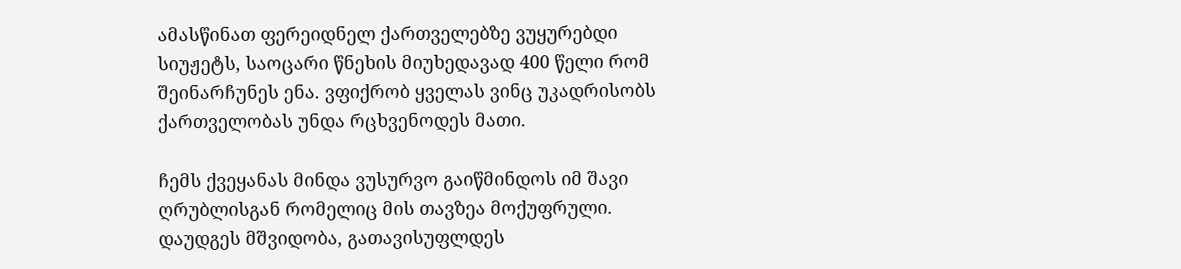ამასწინათ ფერეიდნელ ქართველებზე ვუყურებდი სიუჟეტს, საოცარი წნეხის მიუხედავად 400 წელი რომ შეინარჩუნეს ენა. ვფიქრობ ყველას ვინც უკადრისობს ქართველობას უნდა რცხვენოდეს მათი.

ჩემს ქვეყანას მინდა ვუსურვო გაიწმინდოს იმ შავი ღრუბლისგან რომელიც მის თავზეა მოქუფრული. დაუდგეს მშვიდობა, გათავისუფლდეს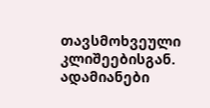თავსმოხვეული კლიშეებისგან. ადამიანები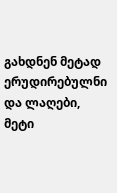გახდნენ მეტად ერუდირებულნი და ლაღები, მეტი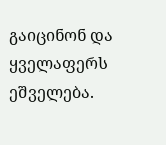გაიცინონ და ყველაფერს ეშველება.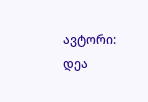ავტორი: დეა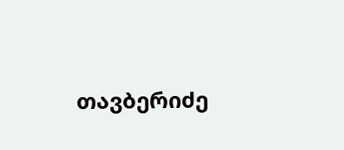თავბერიძე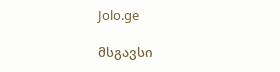Jolo.ge

მსგავსი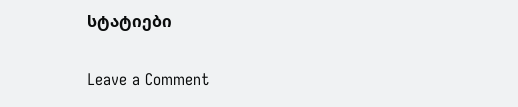სტატიები

Leave a Comment